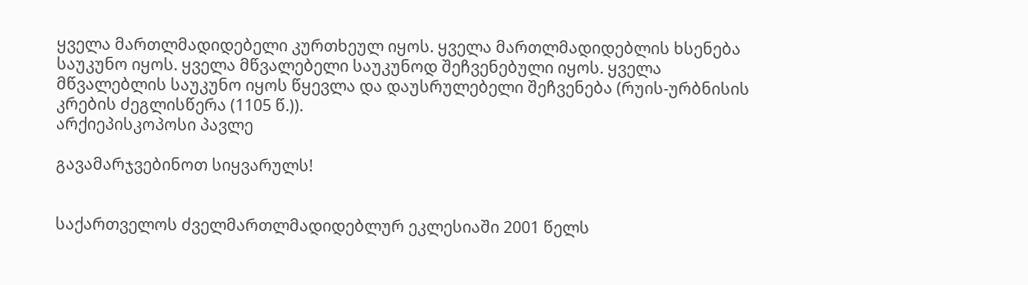ყველა მართლმადიდებელი კურთხეულ იყოს. ყველა მართლმადიდებლის ხსენება საუკუნო იყოს. ყველა მწვალებელი საუკუნოდ შეჩვენებული იყოს. ყველა მწვალებლის საუკუნო იყოს წყევლა და დაუსრულებელი შეჩვენება (რუის-ურბნისის კრების ძეგლისწერა (1105 წ.)).
არქიეპისკოპოსი პავლე

გავამარჯვებინოთ სიყვარულს!


საქართველოს ძველმართლმადიდებლურ ეკლესიაში 2001 წელს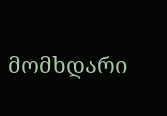მომხდარი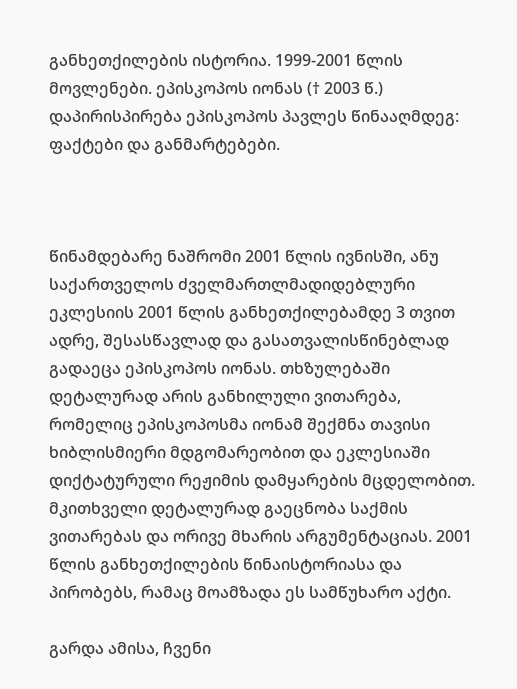განხეთქილების ისტორია. 1999-2001 წლის მოვლენები. ეპისკოპოს იონას († 2003 წ.) დაპირისპირება ეპისკოპოს პავლეს წინააღმდეგ: ფაქტები და განმარტებები.



წინამდებარე ნაშრომი 2001 წლის ივნისში, ანუ საქართველოს ძველმართლმადიდებლური ეკლესიის 2001 წლის განხეთქილებამდე 3 თვით ადრე, შესასწავლად და გასათვალისწინებლად გადაეცა ეპისკოპოს იონას. თხზულებაში დეტალურად არის განხილული ვითარება, რომელიც ეპისკოპოსმა იონამ შექმნა თავისი ხიბლისმიერი მდგომარეობით და ეკლესიაში დიქტატურული რეჟიმის დამყარების მცდელობით. მკითხველი დეტალურად გაეცნობა საქმის ვითარებას და ორივე მხარის არგუმენტაციას. 2001 წლის განხეთქილების წინაისტორიასა და პირობებს, რამაც მოამზადა ეს სამწუხარო აქტი.

გარდა ამისა, ჩვენი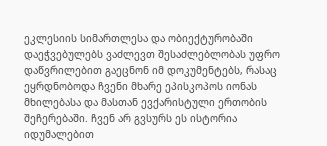ეკლესიის სიმართლესა და ობიექტურობაში დაეჭვებულებს ვაძლევთ შესაძლებლობას უფრო დაწვრილებით გაეცნონ იმ დოკუმენტებს, რასაც ეყრდნობოდა ჩვენი მხარე ეპისკოპოს იონას მხილებასა და მასთან ევქარისტული ერთობის შეჩერებაში. ჩვენ არ გვსურს ეს ისტორია იდუმალებით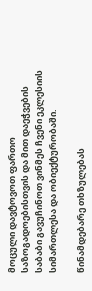მოცული დავტოვოთ ფართო საზოგადოებისთვის და მით დაეჭვების საბაბი გავუჩინოთ ვინმეს ჩვენი ეკლესიის სიმართლესა და ობიექტურობაში.

წინამდებარე თხზულებას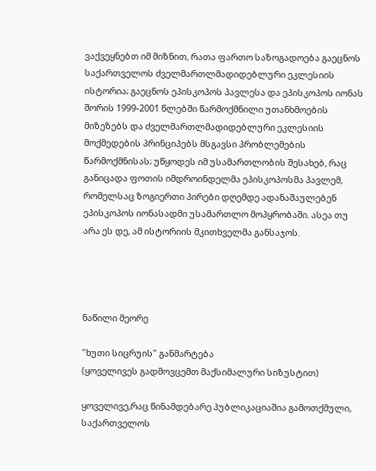ვაქვეყნებთ იმ მიზნით, რათა ფართო საზოგადოება გაეცნოს საქართველოს ძველმართლმადიდებლური ეკლესიის ისტორია; გაეცნოს ეპისკოპოს პავლესა და ეპისკოპოს იონას შორის 1999-2001 წლებში წარმოქმნილი უთანხმოების მიზეზებს და ძველმართლმადიდებლური ეკლესიის მოქმედების პრინციპებს მსგავსი პრობლემების წარმოქმნისას; უწყოდეს იმ უსამართლობის შესახებ, რაც განიცადა ფოთის იმდროინდელმა ეპისკოპოსმა პავლემ, რომელსაც ზოგიერთი პირები დღემდე ადანაშაულებენ ეპისკოპოს იონასადმი უსამართლო მოპყრობაში. ასეა თუ არა ეს დე, ამ ისტორიის მკითხველმა განსაჯოს.




ნაწილი მეორე

"ხუთი სიცრუის" განმარტება
(ყოველივეს გადმოვცემთ მაქსიმალური სიზუსტით)

ყოველივე,რაც წინამდებარე პუბლიკაციაშია გამოთქმული, საქართველოს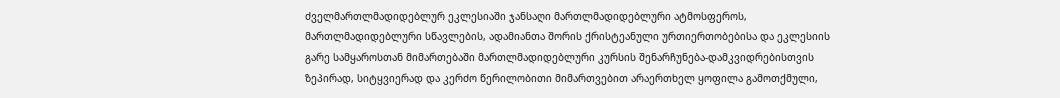ძველმართლმადიდებლურ ეკლესიაში ჯანსაღი მართლმადიდებლური ატმოსფეროს, მართლმადიდებლური სწავლების, ადამიანთა შორის ქრისტეანული ურთიერთობებისა და ეკლესიის გარე სამყაროსთან მიმართებაში მართლმადიდებლური კურსის შენარჩუნება-დამკვიდრებისთვის ზეპირად, სიტყვიერად და კერძო წერილობითი მიმართვებით არაერთხელ ყოფილა გამოთქმული,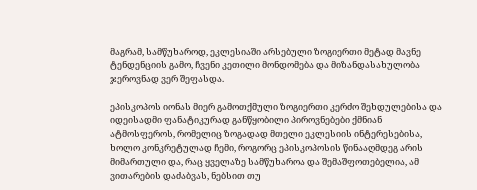მაგრამ, სამწუხაროდ, ეკლესიაში არსებული ზოგიერთი მეტად მავნე ტენდენციის გამო, ჩვენი კეთილი მონდომება და მიზანდასახულობა ჯეროვნად ვერ შეფასდა.

ეპისკოპოს იონას მიერ გამოთქმული ზოგიერთი კერძო შეხდულებისა და იდეისადმი ფანატიკურად განწყობილი პიროვნებები ქმნიან ატმოსფეროს, რომელიც ზოგადად მთელი ეკლესიის ინტერესებისა, ხოლო კონკრეტულად ჩემი, როგორც ეპისკოპოსის წინააღმდეგ არის მიმართული და, რაც ყველაზე სამწუხაროა და შემაშფოთებელია, ამ ვითარების დაძაბვას, ნებსით თუ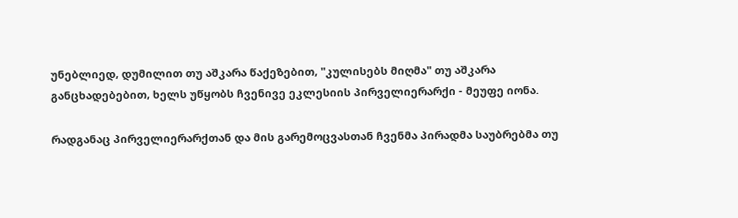უნებლიედ, დუმილით თუ აშკარა წაქეზებით, "კულისებს მიღმა" თუ აშკარა განცხადებებით, ხელს უწყობს ჩვენივე ეკლესიის პირველიერარქი - მეუფე იონა.

რადგანაც პირველიერარქთან და მის გარემოცვასთან ჩვენმა პირადმა საუბრებმა თუ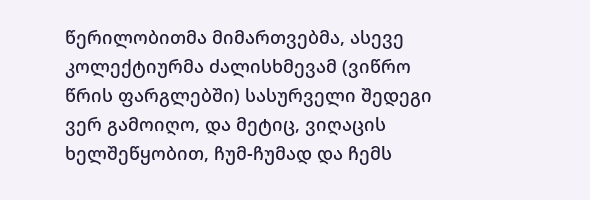წერილობითმა მიმართვებმა, ასევე კოლექტიურმა ძალისხმევამ (ვიწრო წრის ფარგლებში) სასურველი შედეგი ვერ გამოიღო, და მეტიც, ვიღაცის ხელშეწყობით, ჩუმ-ჩუმად და ჩემს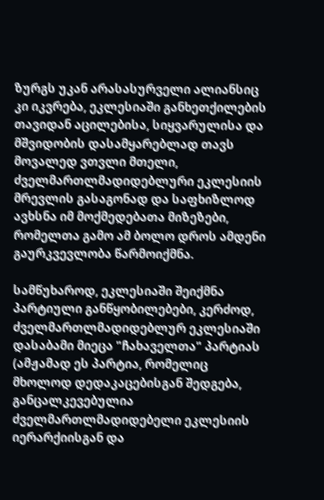ზურგს უკან არასასურველი ალიანსიც კი იკვრება, ეკლესიაში განხეთქილების თავიდან აცილებისა, სიყვარულისა და მშვიდობის დასამყარებლად თავს მოვალედ ვთვლი მთელი, ძველმართლმადიდებლური ეკლესიის მრევლის გასაგონად და საფხიზლოდ ავხსნა იმ მოქმედებათა მიზეზები, რომელთა გამო ამ ბოლო დროს ამდენი გაურკვევლობა წარმოიქმნა.

სამწუხაროდ, ეკლესიაში შეიქმნა პარტიული განწყობილებები, კერძოდ, ძველმართლმადიდებლურ ეკლესიაში დასაბამი მიეცა "ჩახაველთა" პარტიას (ამჟამად ეს პარტია, რომელიც მხოლოდ დედაკაცებისგან შედგება, განცალკევებულია ძველმართლმადიდებელი ეკლესიის იერარქიისგან და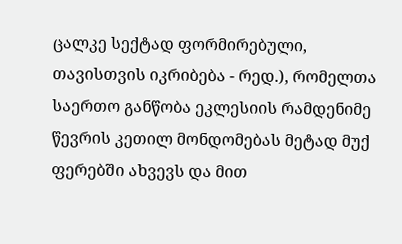ცალკე სექტად ფორმირებული, თავისთვის იკრიბება - რედ.), რომელთა საერთო განწობა ეკლესიის რამდენიმე წევრის კეთილ მონდომებას მეტად მუქ ფერებში ახვევს და მით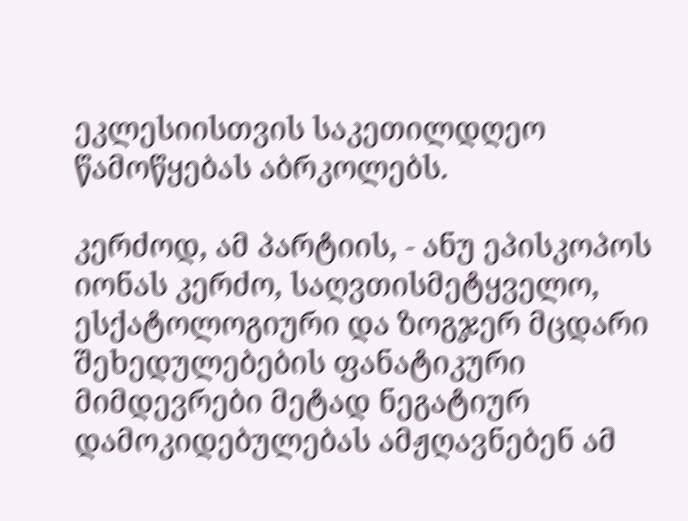ეკლესიისთვის საკეთილდღეო წამოწყებას აბრკოლებს.

კერძოდ, ამ პარტიის, - ანუ ეპისკოპოს იონას კერძო, საღვთისმეტყველო, ესქატოლოგიური და ზოგჯერ მცდარი შეხედულებების ფანატიკური მიმდევრები მეტად ნეგატიურ დამოკიდებულებას ამჟღავნებენ ამ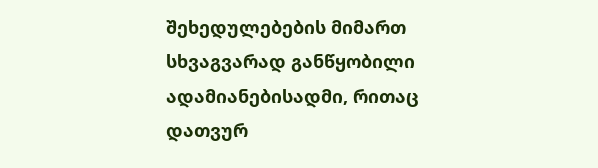შეხედულებების მიმართ სხვაგვარად განწყობილი ადამიანებისადმი, რითაც დათვურ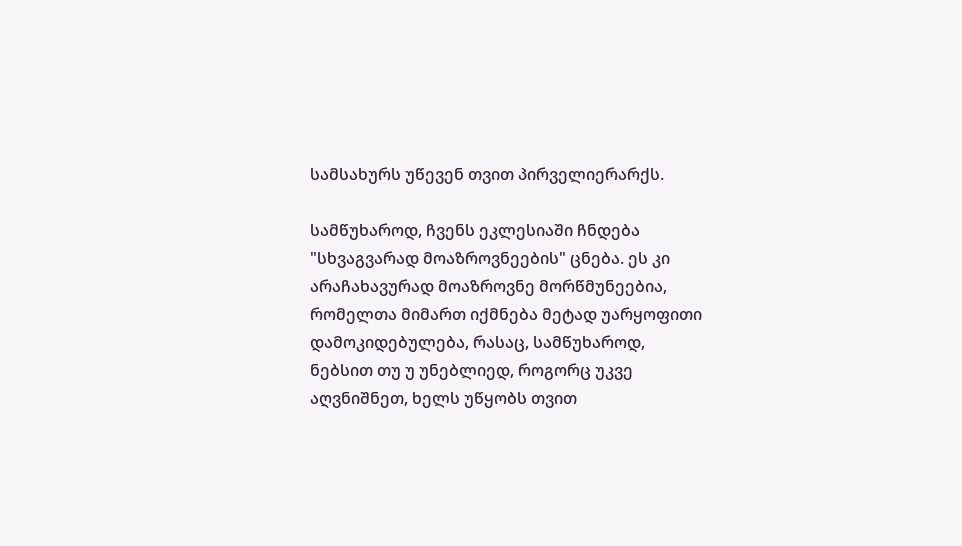სამსახურს უწევენ თვით პირველიერარქს.

სამწუხაროდ, ჩვენს ეკლესიაში ჩნდება "სხვაგვარად მოაზროვნეების" ცნება. ეს კი არაჩახავურად მოაზროვნე მორწმუნეებია, რომელთა მიმართ იქმნება მეტად უარყოფითი დამოკიდებულება, რასაც, სამწუხაროდ, ნებსით თუ უ უნებლიედ, როგორც უკვე აღვნიშნეთ, ხელს უწყობს თვით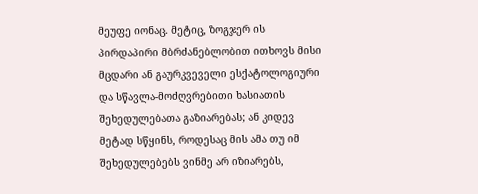მეუფე იონაც. მეტიც, ზოგჯერ ის პირდაპირი მბრძანებლობით ითხოვს მისი მცდარი ან გაურკვეველი ესქატოლოგიური და სწავლა-მოძღვრებითი ხასიათის შეხედულებათა გაზიარებას; ან კიდევ მეტად სწყინს, როდესაც მის ამა თუ იმ შეხედულებებს ვინმე არ იზიარებს,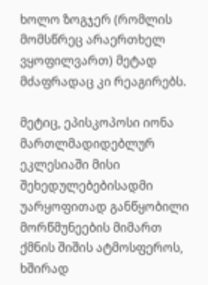ხოლო ზოგჯერ (რომლის მომსწრეც არაერთხელ ვყოფილვართ) მეტად მძაფრადაც კი რეაგირებს.

მეტიც, ეპისკოპოსი იონა მართლმადიდებლურ ეკლესიაში მისი შეხედულებებისადმი უარყოფითად განწყობილი მორწმუნეების მიმართ ქმნის შიშის ატმოსფეროს, ხშირად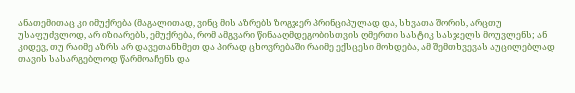ანათემითაც კი იმუქრება (მაგალითად, ვინც მის აზრებს ზოგჯერ პრინციპულად და, სხვათა შორის, არცთუ უსაფუძვლოდ, არ იზიარებს, ემუქრება, რომ ამგვარი წინააღმდეგობისთვის ღმერთი სასტიკ სასჯელს მოუვლენს; ან კიდევ, თუ რაიმე აზრს არ დავეთანხმეთ და პირად ცხოვრებაში რაიმე ექსცესი მოხდება, ამ შემთხვევას აუცილებლად თავის სასარგებლოდ წარმოაჩენს და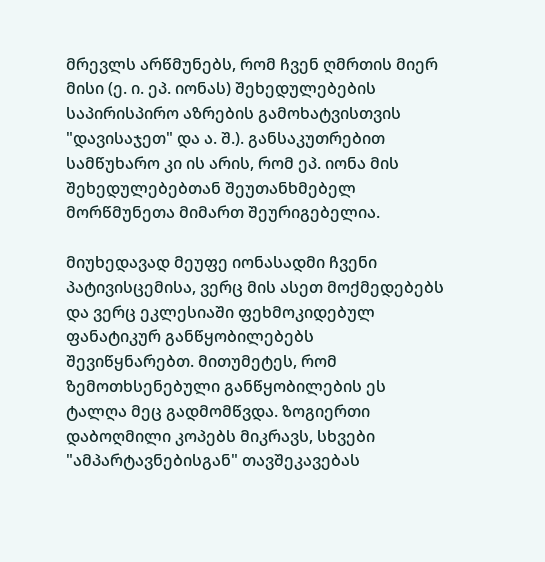მრევლს არწმუნებს, რომ ჩვენ ღმრთის მიერ მისი (ე. ი. ეპ. იონას) შეხედულებების საპირისპირო აზრების გამოხატვისთვის "დავისაჯეთ" და ა. შ.). განსაკუთრებით სამწუხარო კი ის არის, რომ ეპ. იონა მის შეხედულებებთან შეუთანხმებელ მორწმუნეთა მიმართ შეურიგებელია.

მიუხედავად მეუფე იონასადმი ჩვენი პატივისცემისა, ვერც მის ასეთ მოქმედებებს და ვერც ეკლესიაში ფეხმოკიდებულ ფანატიკურ განწყობილებებს შევიწყნარებთ. მითუმეტეს, რომ ზემოთხსენებული განწყობილების ეს ტალღა მეც გადმომწვდა. ზოგიერთი დაბოღმილი კოპებს მიკრავს, სხვები "ამპარტავნებისგან" თავშეკავებას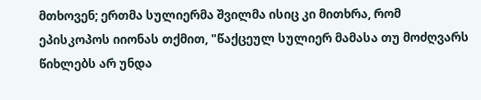მთხოვენ; ერთმა სულიერმა შვილმა ისიც კი მითხრა, რომ ეპისკოპოს იიონას თქმით, "წაქცეულ სულიერ მამასა თუ მოძღვარს წიხლებს არ უნდა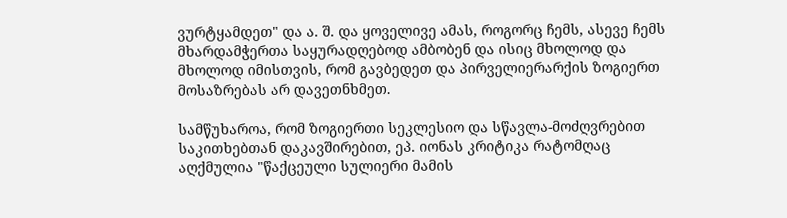ვურტყამდეთ" და ა. შ. და ყოველივე ამას, როგორც ჩემს, ასევე ჩემს მხარდამჭერთა საყურადღებოდ ამბობენ და ისიც მხოლოდ და მხოლოდ იმისთვის, რომ გავბედეთ და პირველიერარქის ზოგიერთ მოსაზრებას არ დავეთნხმეთ.

სამწუხაროა, რომ ზოგიერთი სეკლესიო და სწავლა-მოძღვრებით საკითხებთან დაკავშირებით, ეპ. იონას კრიტიკა რატომღაც აღქმულია "წაქცეული სულიერი მამის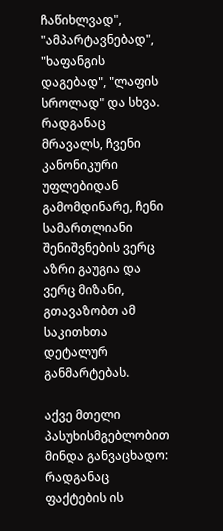ჩაწიხლვად", "ამპარტავნებად", "ხაფანგის დაგებად", "ლაფის სროლად" და სხვა. რადგანაც მრავალს, ჩვენი კანონიკური უფლებიდან გამომდინარე, ჩენი სამართლიანი შენიშვნების ვერც აზრი გაუგია და ვერც მიზანი, გთავაზობთ ამ საკითხთა დეტალურ განმარტებას.

აქვე მთელი პასუხისმგებლობით მინდა განვაცხადო: რადგანაც ფაქტების ის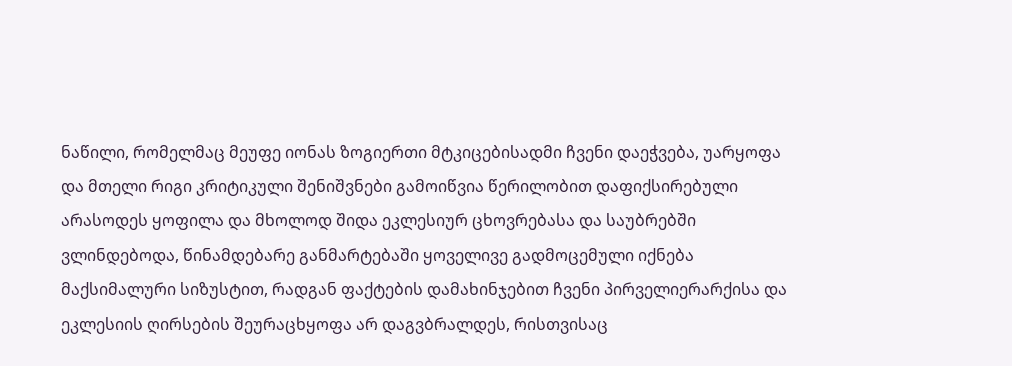ნაწილი, რომელმაც მეუფე იონას ზოგიერთი მტკიცებისადმი ჩვენი დაეჭვება, უარყოფა და მთელი რიგი კრიტიკული შენიშვნები გამოიწვია წერილობით დაფიქსირებული არასოდეს ყოფილა და მხოლოდ შიდა ეკლესიურ ცხოვრებასა და საუბრებში ვლინდებოდა, წინამდებარე განმარტებაში ყოველივე გადმოცემული იქნება მაქსიმალური სიზუსტით, რადგან ფაქტების დამახინჯებით ჩვენი პირველიერარქისა და ეკლესიის ღირსების შეურაცხყოფა არ დაგვბრალდეს, რისთვისაც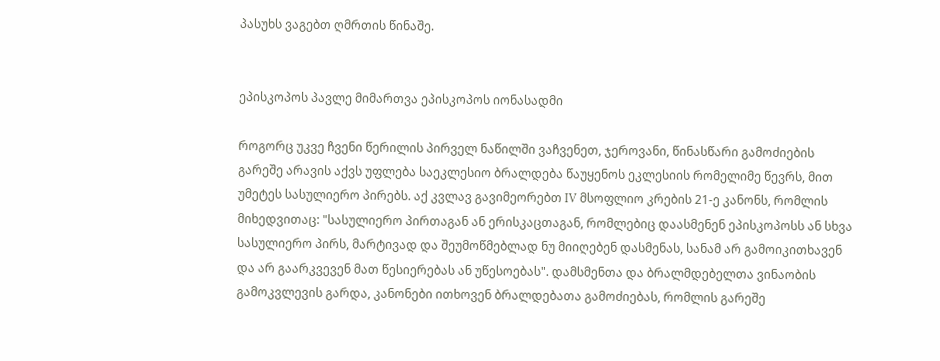პასუხს ვაგებთ ღმრთის წინაშე.


ეპისკოპოს პავლე მიმართვა ეპისკოპოს იონასადმი

როგორც უკვე ჩვენი წერილის პირველ ნაწილში ვაჩვენეთ, ჯეროვანი, წინასწარი გამოძიების გარეშე არავის აქვს უფლება საეკლესიო ბრალდება წაუყენოს ეკლესიის რომელიმე წევრს, მით უმეტეს სასულიერო პირებს. აქ კვლავ გავიმეორებთ IV მსოფლიო კრების 21-ე კანონს, რომლის მიხედვითაც: "სასულიერო პირთაგან ან ერისკაცთაგან, რომლებიც დაასმენენ ეპისკოპოსს ან სხვა სასულიერო პირს, მარტივად და შეუმოწმებლად ნუ მიიღებენ დასმენას, სანამ არ გამოიკითხავენ და არ გაარკვევენ მათ წესიერებას ან უწესოებას". დამსმენთა და ბრალმდებელთა ვინაობის გამოკვლევის გარდა, კანონები ითხოვენ ბრალდებათა გამოძიებას, რომლის გარეშე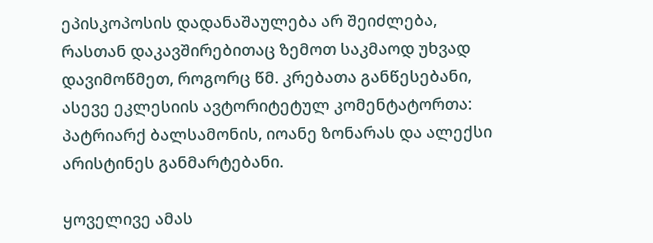ეპისკოპოსის დადანაშაულება არ შეიძლება, რასთან დაკავშირებითაც ზემოთ საკმაოდ უხვად დავიმოწმეთ, როგორც წმ. კრებათა განწესებანი, ასევე ეკლესიის ავტორიტეტულ კომენტატორთა: პატრიარქ ბალსამონის, იოანე ზონარას და ალექსი არისტინეს განმარტებანი.

ყოველივე ამას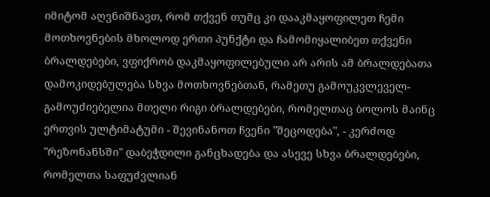იმიტომ აღვნიშნავთ, რომ თქვენ თუმც კი დააკმაყოფილეთ ჩემი მოთხოვნების მხოლოდ ერთი პუნქტი და ჩამომიყალიბეთ თქვენი ბრალდებები, ვფიქრობ დაკმაყოფილებული არ არის ამ ბრალდებათა დამოკიდებულება სხვა მოთხოვნებთან, რამეთუ გამოუკვლეველ-გამოუძიებელია მთელი რიგი ბრალდებები, რომელთაც ბოლოს მაინც ერთვის ულტიმატუმი - შევინანოთ ჩვენი "შეცოდება", - კერძოდ "რეზონანსში" დაბეჭდილი განცხადება და ასევე სხვა ბრალდებები, რომელთა საფუძვლიან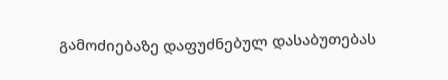გამოძიებაზე დაფუძნებულ დასაბუთებას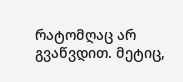რატომღაც არ გვაწვდით. მეტიც,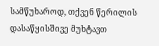სამწუხაროდ, თქვენ წერილის დასაწყისშივე მუხტავთ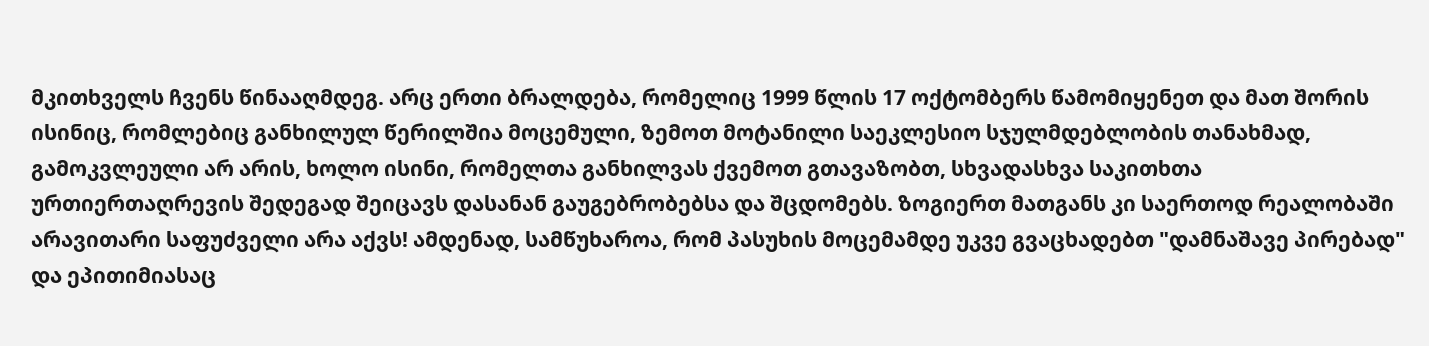მკითხველს ჩვენს წინააღმდეგ. არც ერთი ბრალდება, რომელიც 1999 წლის 17 ოქტომბერს წამომიყენეთ და მათ შორის ისინიც, რომლებიც განხილულ წერილშია მოცემული, ზემოთ მოტანილი საეკლესიო სჯულმდებლობის თანახმად, გამოკვლეული არ არის, ხოლო ისინი, რომელთა განხილვას ქვემოთ გთავაზობთ, სხვადასხვა საკითხთა ურთიერთაღრევის შედეგად შეიცავს დასანან გაუგებრობებსა და შცდომებს. ზოგიერთ მათგანს კი საერთოდ რეალობაში არავითარი საფუძველი არა აქვს! ამდენად, სამწუხაროა, რომ პასუხის მოცემამდე უკვე გვაცხადებთ "დამნაშავე პირებად" და ეპითიმიასაც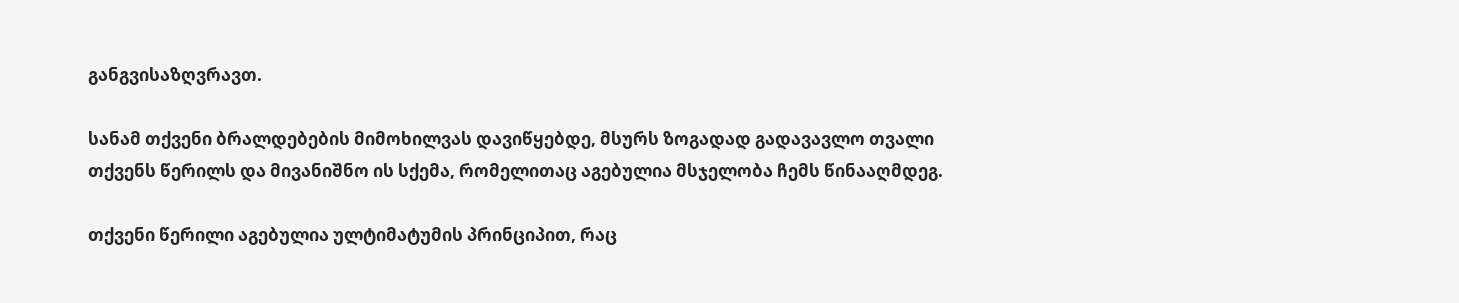განგვისაზღვრავთ.

სანამ თქვენი ბრალდებების მიმოხილვას დავიწყებდე, მსურს ზოგადად გადავავლო თვალი თქვენს წერილს და მივანიშნო ის სქემა, რომელითაც აგებულია მსჯელობა ჩემს წინააღმდეგ.

თქვენი წერილი აგებულია ულტიმატუმის პრინციპით, რაც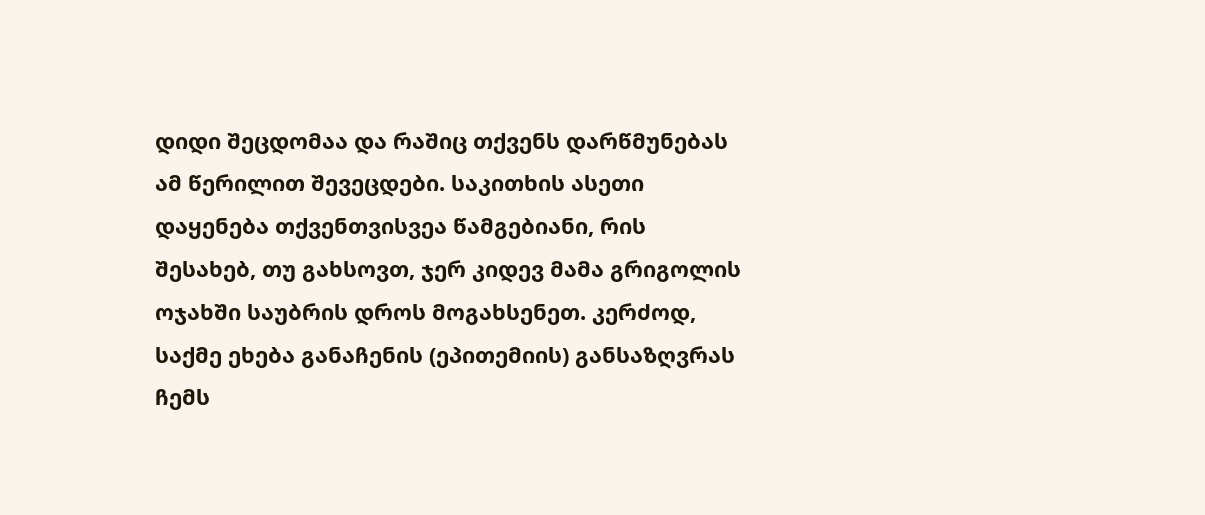დიდი შეცდომაა და რაშიც თქვენს დარწმუნებას ამ წერილით შევეცდები. საკითხის ასეთი დაყენება თქვენთვისვეა წამგებიანი, რის შესახებ, თუ გახსოვთ, ჯერ კიდევ მამა გრიგოლის ოჯახში საუბრის დროს მოგახსენეთ. კერძოდ, საქმე ეხება განაჩენის (ეპითემიის) განსაზღვრას ჩემს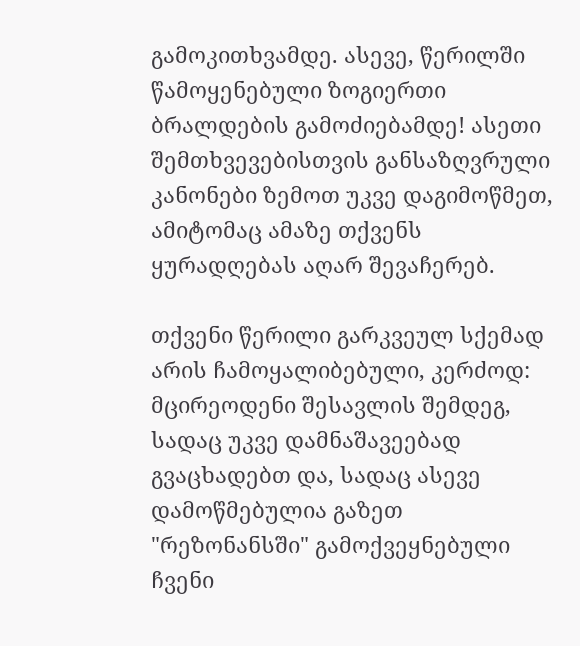გამოკითხვამდე. ასევე, წერილში წამოყენებული ზოგიერთი ბრალდების გამოძიებამდე! ასეთი შემთხვევებისთვის განსაზღვრული კანონები ზემოთ უკვე დაგიმოწმეთ, ამიტომაც ამაზე თქვენს ყურადღებას აღარ შევაჩერებ.

თქვენი წერილი გარკვეულ სქემად არის ჩამოყალიბებული, კერძოდ: მცირეოდენი შესავლის შემდეგ, სადაც უკვე დამნაშავეებად გვაცხადებთ და, სადაც ასევე დამოწმებულია გაზეთ "რეზონანსში" გამოქვეყნებული ჩვენი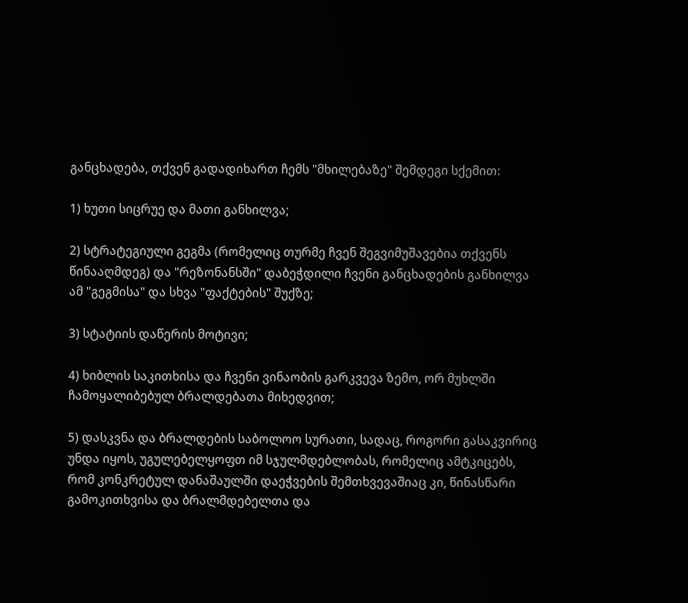განცხადება, თქვენ გადადიხართ ჩემს "მხილებაზე" შემდეგი სქემით:

1) ხუთი სიცრუე და მათი განხილვა;

2) სტრატეგიული გეგმა (რომელიც თურმე ჩვენ შეგვიმუშავებია თქვენს წინააღმდეგ) და "რეზონანსში" დაბეჭდილი ჩვენი განცხადების განხილვა ამ "გეგმისა" და სხვა "ფაქტების" შუქზე;

3) სტატიის დაწერის მოტივი;

4) ხიბლის საკითხისა და ჩვენი ვინაობის გარკვევა ზემო, ორ მუხლში ჩამოყალიბებულ ბრალდებათა მიხედვით;

5) დასკვნა და ბრალდების საბოლოო სურათი, სადაც, როგორი გასაკვირიც უნდა იყოს, უგულებელყოფთ იმ სჯულმდებლობას, რომელიც ამტკიცებს, რომ კონკრეტულ დანაშაულში დაეჭვების შემთხვევაშიაც კი, წინასწარი გამოკითხვისა და ბრალმდებელთა და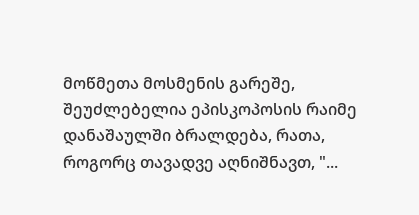მოწმეთა მოსმენის გარეშე, შეუძლებელია ეპისკოპოსის რაიმე დანაშაულში ბრალდება, რათა, როგორც თავადვე აღნიშნავთ, "...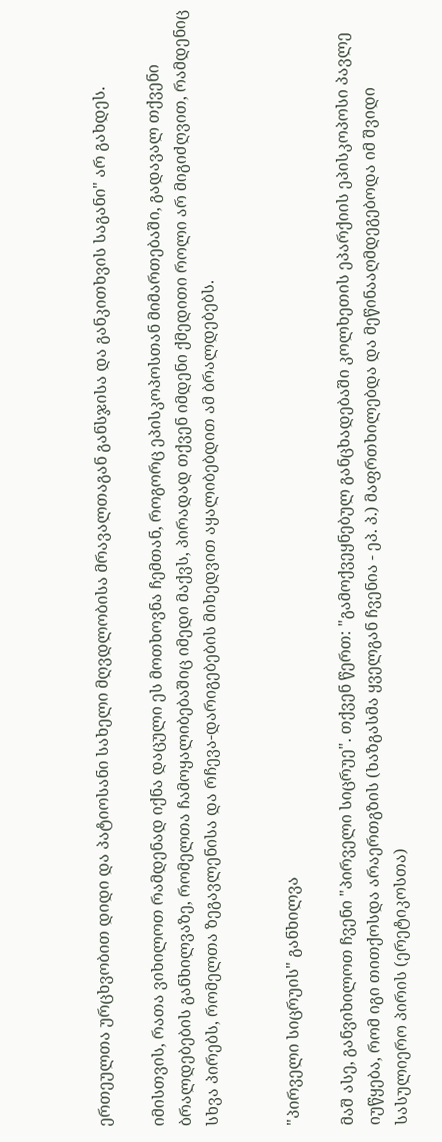ერთეულთა ურცხვობით დიდი და პატიოსანი სახელი მღვდლობისა მრავალთაგან განსჯისა და განკითხვის საგანი" არ გახდეს.

იმისთვის, რათა ვიხილოთ რამდენად იქნა დაცული ეს მოთხოვნა ჩემთან, როგორც ეპისკოპოსთან მიმართებაში, გადავალ თქვენი ბრალდებების განხილვაზე, რომელთა ჩამოყალიბებაშიც იმედი მაქვს, პირადად თქვენ იმდენი ქმედითი როლი არ მიგიძღვით, რამდენიც სხვა პირებს, რომელთა ზეგავლენისა და რჩევა-დარიგებების მიხედვით აყალიბებდით ამ ბრალდებებს.


"პირველი სიცრუის" განხილვა

მაშ ასე, განვიხილოთ ჩვენი "პირველი სიცრუე". თქვენ წერთ: "გამოქვეყნებულ განცხადებაში კოლხეთის ეპარქიის ეპისკოპოსი პავლე იუწყება, რომ იგი თითქოსდა არაერთგზის (ხაზგასმა ყველგან ჩვენია - ეპ. პ.) მაფრთხილებდა და მეწინააღმდეგებოდა იმ შვიდი სასულიერო პირის (ერეტიკოსთა)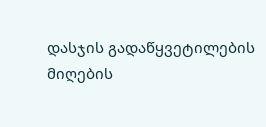დასჯის გადაწყვეტილების მიღების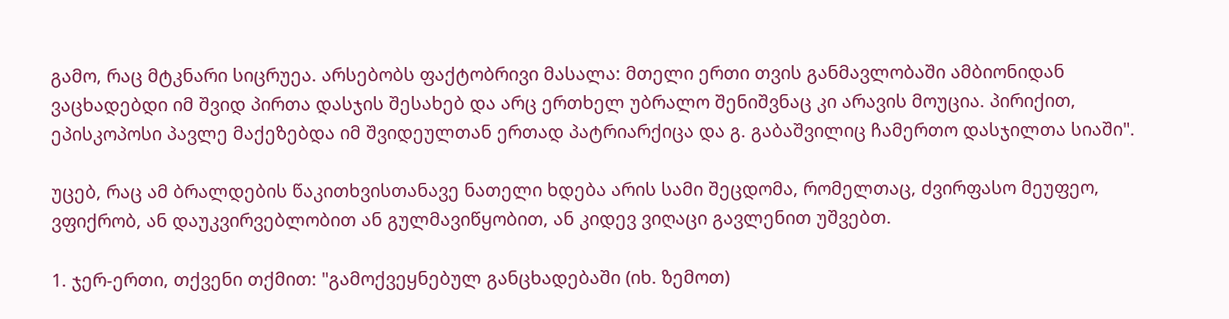გამო, რაც მტკნარი სიცრუეა. არსებობს ფაქტობრივი მასალა: მთელი ერთი თვის განმავლობაში ამბიონიდან ვაცხადებდი იმ შვიდ პირთა დასჯის შესახებ და არც ერთხელ უბრალო შენიშვნაც კი არავის მოუცია. პირიქით, ეპისკოპოსი პავლე მაქეზებდა იმ შვიდეულთან ერთად პატრიარქიცა და გ. გაბაშვილიც ჩამერთო დასჯილთა სიაში".

უცებ, რაც ამ ბრალდების წაკითხვისთანავე ნათელი ხდება არის სამი შეცდომა, რომელთაც, ძვირფასო მეუფეო, ვფიქრობ, ან დაუკვირვებლობით ან გულმავიწყობით, ან კიდევ ვიღაცი გავლენით უშვებთ.

1. ჯერ-ერთი, თქვენი თქმით: "გამოქვეყნებულ განცხადებაში (იხ. ზემოთ)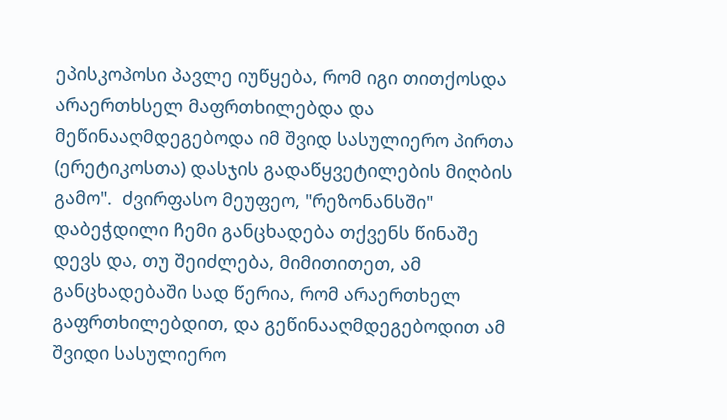ეპისკოპოსი პავლე იუწყება, რომ იგი თითქოსდა არაერთხსელ მაფრთხილებდა და მეწინააღმდეგებოდა იმ შვიდ სასულიერო პირთა (ერეტიკოსთა) დასჯის გადაწყვეტილების მიღბის გამო".  ძვირფასო მეუფეო, "რეზონანსში" დაბეჭდილი ჩემი განცხადება თქვენს წინაშე დევს და, თუ შეიძლება, მიმითითეთ, ამ განცხადებაში სად წერია, რომ არაერთხელ გაფრთხილებდით, და გეწინააღმდეგებოდით ამ შვიდი სასულიერო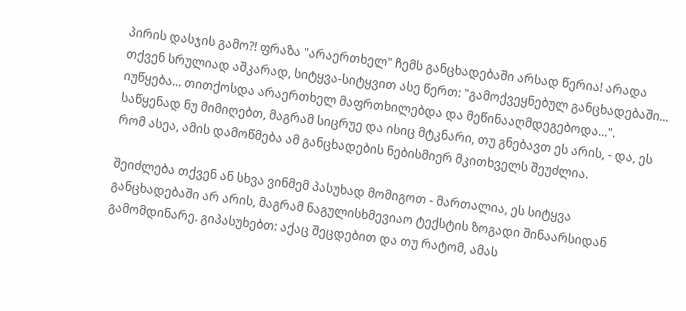პირის დასჯის გამო?! ფრაზა "არაერთხელ" ჩემს განცხადებაში არსად წერია! არადა თქვენ სრულიად აშკარად, სიტყვა-სიტყვით ასე წერთ: "გამოქვეყნებულ განცხადებაში... იუწყება... თითქოსდა არაერთხელ მაფრთხილებდა და მეწინააღმდეგებოდა...". საწყენად ნუ მიმიღებთ, მაგრამ სიცრუე და ისიც მტკნარი, თუ გნებავთ ეს არის, - და, ეს რომ ასეა, ამის დამოწმება ამ განცხადების ნებისმიერ მკითხველს შეუძლია.

შეიძლება თქვენ ან სხვა ვინმემ პასუხად მომიგოთ - მართალია, ეს სიტყვა განცხადებაში არ არის, მაგრამ ნაგულისხმევიაო ტექსტის ზოგადი შინაარსიდან გამომდინარე. გიპასუხებთ: აქაც შეცდებით და თუ რატომ, ამას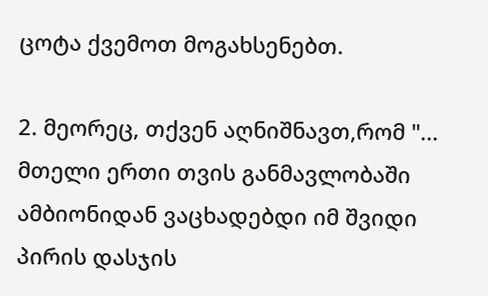ცოტა ქვემოთ მოგახსენებთ.

2. მეორეც, თქვენ აღნიშნავთ,რომ "... მთელი ერთი თვის განმავლობაში ამბიონიდან ვაცხადებდი იმ შვიდი პირის დასჯის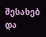შესახებ და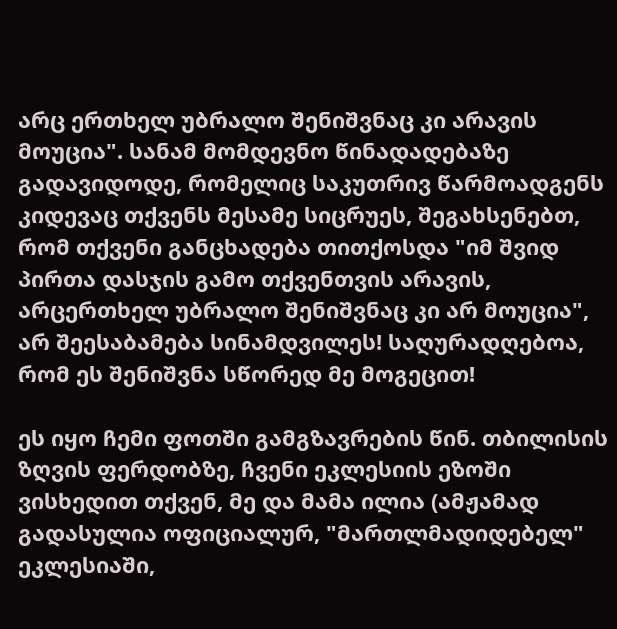არც ერთხელ უბრალო შენიშვნაც კი არავის მოუცია". სანამ მომდევნო წინადადებაზე გადავიდოდე, რომელიც საკუთრივ წარმოადგენს კიდევაც თქვენს მესამე სიცრუეს, შეგახსენებთ, რომ თქვენი განცხადება თითქოსდა "იმ შვიდ პირთა დასჯის გამო თქვენთვის არავის, არცერთხელ უბრალო შენიშვნაც კი არ მოუცია", არ შეესაბამება სინამდვილეს! საღურადღებოა, რომ ეს შენიშვნა სწორედ მე მოგეცით!

ეს იყო ჩემი ფოთში გამგზავრების წინ. თბილისის ზღვის ფერდობზე, ჩვენი ეკლესიის ეზოში ვისხედით თქვენ, მე და მამა ილია (ამჟამად გადასულია ოფიციალურ, "მართლმადიდებელ" ეკლესიაში,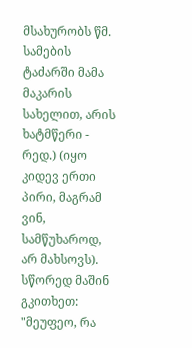მსახურობს წმ. სამების ტაძარში მამა მაკარის სახელით, არის ხატმწერი - რედ.) (იყო კიდევ ერთი პირი, მაგრამ ვინ, სამწუხაროდ, არ მახსოვს). სწორედ მაშინ გკითხეთ: "მეუფეო, რა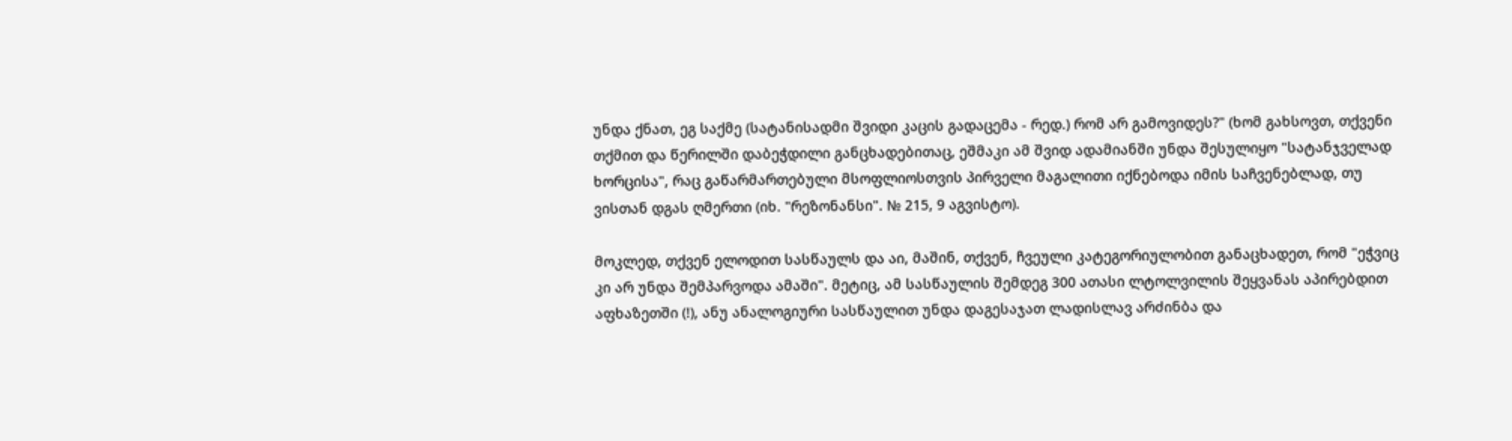უნდა ქნათ, ეგ საქმე (სატანისადმი შვიდი კაცის გადაცემა - რედ.) რომ არ გამოვიდეს?" (ხომ გახსოვთ, თქვენი თქმით და წერილში დაბეჭდილი განცხადებითაც, ეშმაკი ამ შვიდ ადამიანში უნდა შესულიყო "სატანჯველად ხორცისა", რაც გაწარმართებული მსოფლიოსთვის პირველი მაგალითი იქნებოდა იმის საჩვენებლად, თუ ვისთან დგას ღმერთი (იხ. "რეზონანსი". № 215, 9 აგვისტო).

მოკლედ, თქვენ ელოდით სასწაულს და აი, მაშინ, თქვენ, ჩვეული კატეგორიულობით განაცხადეთ, რომ "ეჭვიც კი არ უნდა შემპარვოდა ამაში". მეტიც, ამ სასწაულის შემდეგ 300 ათასი ლტოლვილის შეყვანას აპირებდით აფხაზეთში (!), ანუ ანალოგიური სასწაულით უნდა დაგესაჯათ ლადისლავ არძინბა და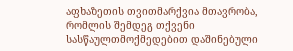აფხაზეთის თვითმარქვია მთავრობა, რომლის შემდეგ თქვენი სასწაულთმოქმედებით დაშინებული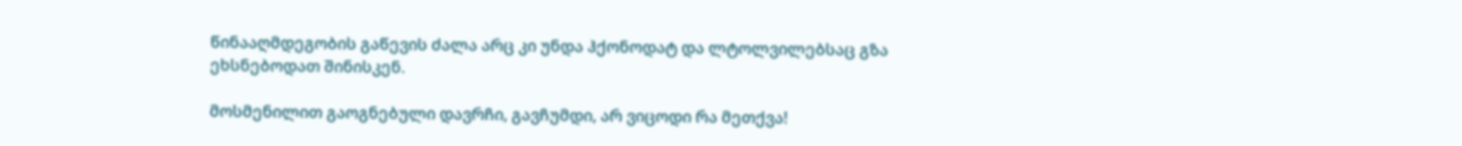წინააღმდეგობის გაწევის ძალა არც კი უნდა ჰქონოდატ და ლტოლვილებსაც გზა ეხსნებოდათ შინისკენ.

მოსმენილით გაოგნებული დავრჩი, გავჩუმდი, არ ვიცოდი რა მეთქვა!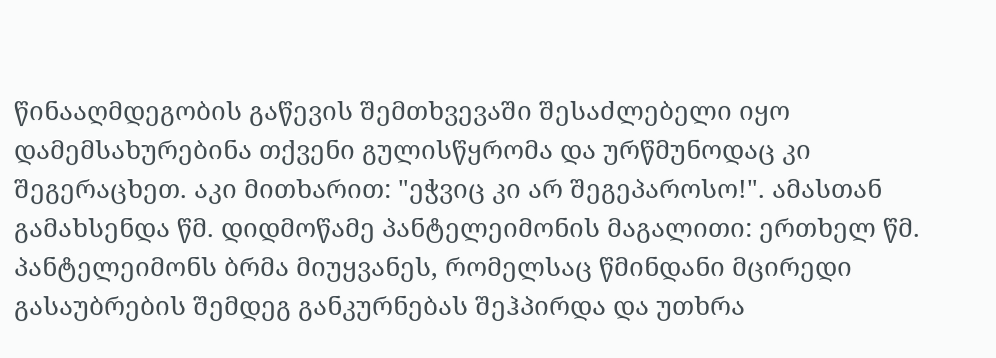წინააღმდეგობის გაწევის შემთხვევაში შესაძლებელი იყო დამემსახურებინა თქვენი გულისწყრომა და ურწმუნოდაც კი შეგერაცხეთ. აკი მითხარით: "ეჭვიც კი არ შეგეპაროსო!". ამასთან გამახსენდა წმ. დიდმოწამე პანტელეიმონის მაგალითი: ერთხელ წმ. პანტელეიმონს ბრმა მიუყვანეს, რომელსაც წმინდანი მცირედი გასაუბრების შემდეგ განკურნებას შეჰპირდა და უთხრა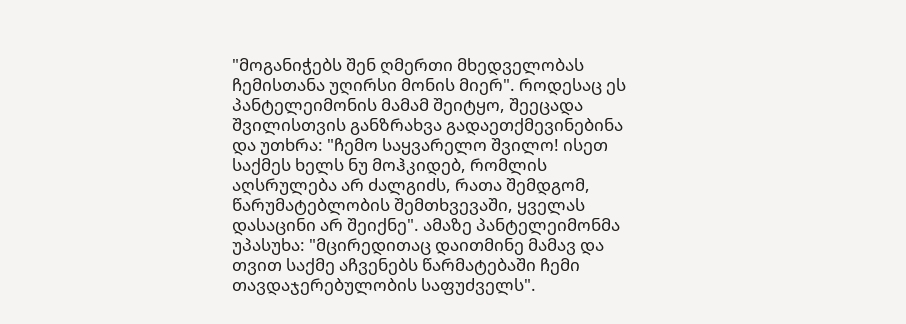"მოგანიჭებს შენ ღმერთი მხედველობას ჩემისთანა უღირსი მონის მიერ". როდესაც ეს პანტელეიმონის მამამ შეიტყო, შეეცადა შვილისთვის განზრახვა გადაეთქმევინებინა და უთხრა: "ჩემო საყვარელო შვილო! ისეთ საქმეს ხელს ნუ მოჰკიდებ, რომლის აღსრულება არ ძალგიძს, რათა შემდგომ, წარუმატებლობის შემთხვევაში, ყველას დასაცინი არ შეიქნე". ამაზე პანტელეიმონმა უპასუხა: "მცირედითაც დაითმინე მამავ და თვით საქმე აჩვენებს წარმატებაში ჩემი თავდაჯერებულობის საფუძველს".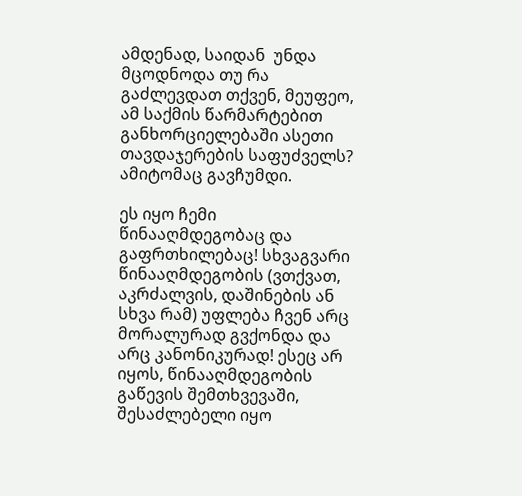ამდენად, საიდან  უნდა მცოდნოდა თუ რა გაძლევდათ თქვენ, მეუფეო, ამ საქმის წარმარტებით განხორციელებაში ასეთი თავდაჯერების საფუძველს? ამიტომაც გავჩუმდი.

ეს იყო ჩემი წინააღმდეგობაც და გაფრთხილებაც! სხვაგვარი წინააღმდეგობის (ვთქვათ, აკრძალვის, დაშინების ან სხვა რამ) უფლება ჩვენ არც მორალურად გვქონდა და არც კანონიკურად! ესეც არ იყოს, წინააღმდეგობის გაწევის შემთხვევაში, შესაძლებელი იყო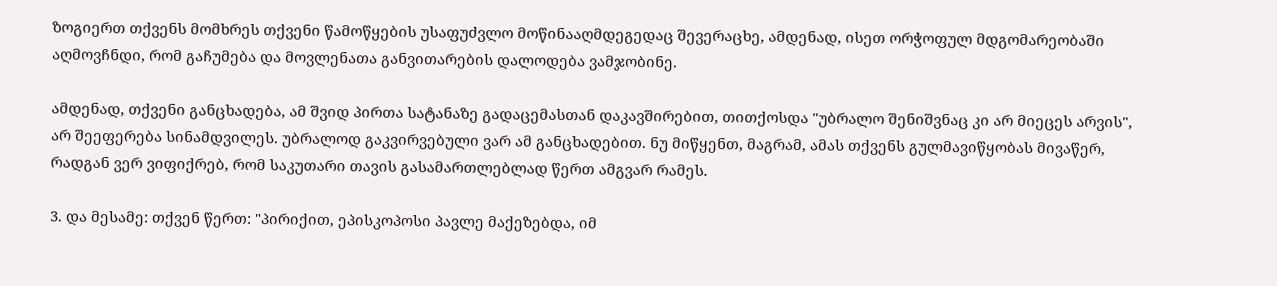ზოგიერთ თქვენს მომხრეს თქვენი წამოწყების უსაფუძვლო მოწინააღმდეგედაც შევერაცხე, ამდენად, ისეთ ორჭოფულ მდგომარეობაში აღმოვჩნდი, რომ გაჩუმება და მოვლენათა განვითარების დალოდება ვამჯობინე.

ამდენად, თქვენი განცხადება, ამ შვიდ პირთა სატანაზე გადაცემასთან დაკავშირებით, თითქოსდა "უბრალო შენიშვნაც კი არ მიეცეს არვის", არ შეეფერება სინამდვილეს. უბრალოდ გაკვირვებული ვარ ამ განცხადებით. ნუ მიწყენთ, მაგრამ, ამას თქვენს გულმავიწყობას მივაწერ, რადგან ვერ ვიფიქრებ, რომ საკუთარი თავის გასამართლებლად წერთ ამგვარ რამეს.

3. და მესამე: თქვენ წერთ: "პირიქით, ეპისკოპოსი პავლე მაქეზებდა, იმ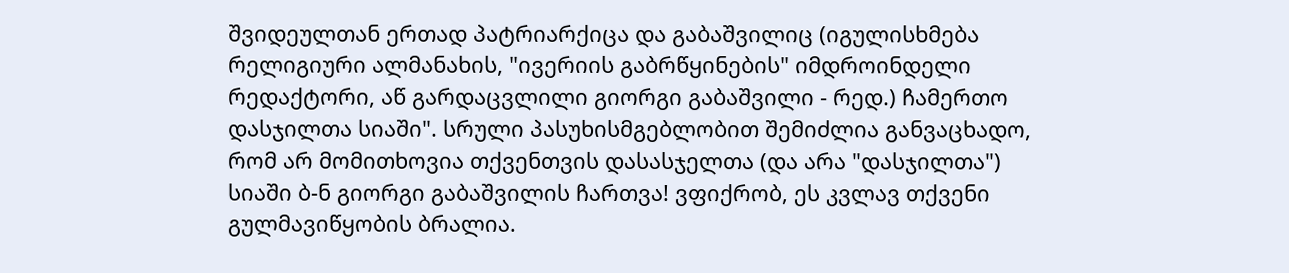შვიდეულთან ერთად პატრიარქიცა და გაბაშვილიც (იგულისხმება რელიგიური ალმანახის, "ივერიის გაბრწყინების" იმდროინდელი რედაქტორი, აწ გარდაცვლილი გიორგი გაბაშვილი - რედ.) ჩამერთო დასჯილთა სიაში". სრული პასუხისმგებლობით შემიძლია განვაცხადო, რომ არ მომითხოვია თქვენთვის დასასჯელთა (და არა "დასჯილთა") სიაში ბ-ნ გიორგი გაბაშვილის ჩართვა! ვფიქრობ, ეს კვლავ თქვენი გულმავიწყობის ბრალია.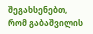შეგახსენებთ, რომ გაბაშვილის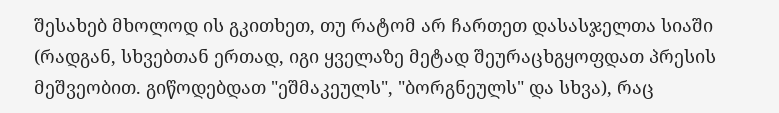შესახებ მხოლოდ ის გკითხეთ, თუ რატომ არ ჩართეთ დასასჯელთა სიაში (რადგან, სხვებთან ერთად, იგი ყველაზე მეტად შეურაცხგყოფდათ პრესის მეშვეობით. გიწოდებდათ "ეშმაკეულს", "ბორგნეულს" და სხვა), რაც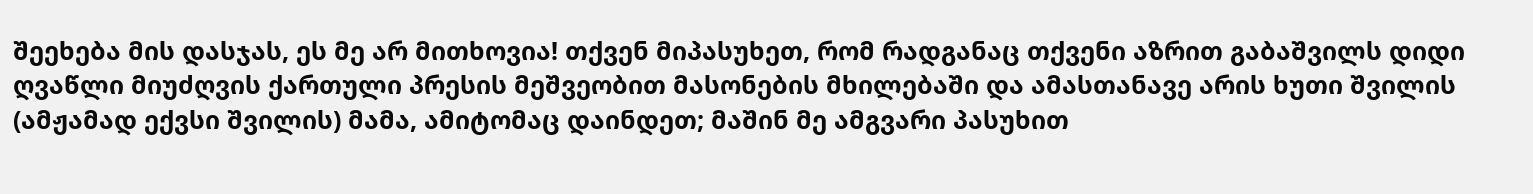შეეხება მის დასჯას, ეს მე არ მითხოვია! თქვენ მიპასუხეთ, რომ რადგანაც თქვენი აზრით გაბაშვილს დიდი ღვაწლი მიუძღვის ქართული პრესის მეშვეობით მასონების მხილებაში და ამასთანავე არის ხუთი შვილის (ამჟამად ექვსი შვილის) მამა, ამიტომაც დაინდეთ; მაშინ მე ამგვარი პასუხით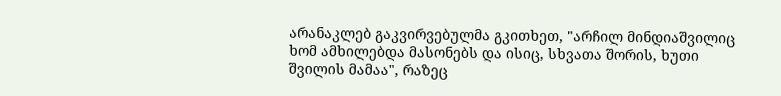არანაკლებ გაკვირვებულმა გკითხეთ, "არჩილ მინდიაშვილიც ხომ ამხილებდა მასონებს და ისიც, სხვათა შორის, ხუთი შვილის მამაა", რაზეც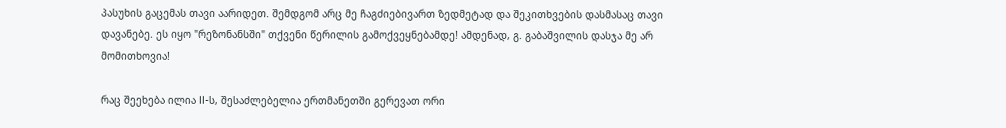პასუხის გაცემას თავი აარიდეთ. შემდგომ არც მე ჩაგძიებივართ ზედმეტად და შეკითხვების დასმასაც თავი დავანებე. ეს იყო "რეზონანსში" თქვენი წერილის გამოქვეყნებამდე! ამდენად, გ. გაბაშვილის დასჯა მე არ მომითხოვია!

რაც შეეხება ილია II-ს, შესაძლებელია ერთმანეთში გერევათ ორი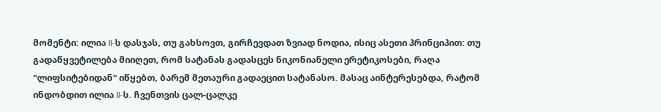მომენტი: ილია II-ს დასჯას, თუ გახსოვთ, გირჩევდათ ზვიად ნოდია, ისიც ასეთი პრინციპით: თუ გადაწყვეტილება მიიღეთ, რომ სატანას გადასცეს ნიკონიანელი ერეტიკოსები, რაღა "ლიფსიტებიდან" იწყებთ, ბარემ მეთაური გადაეცით სატანასო. მასაც აინტერესებდა, რატომ ინდობდით ილია II-ს. ჩვენთვის ცალ-ცალკე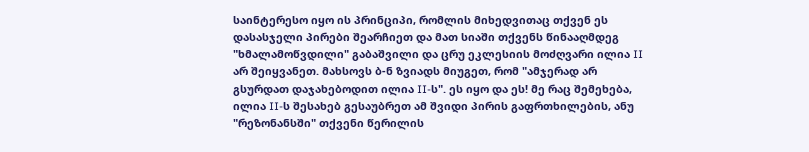საინტერესო იყო ის პრინციპი, რომლის მიხედვითაც თქვენ ეს დასასჯელი პირები შეარჩიეთ და მათ სიაში თქვენს წინააღმდეგ "ხმალამოწვდილი" გაბაშვილი და ცრუ ეკლესიის მოძღვარი ილია II არ შეიყვანეთ. მახსოვს ბ-ნ ზვიადს მიუგეთ, რომ "ამჯერად არ გსურდათ დაჯახებოდით ილია II-ს". ეს იყო და ეს! მე რაც შემეხება, ილია II-ს შესახებ გესაუბრეთ ამ შვიდი პირის გაფრთხილების, ანუ "რეზონანსში" თქვენი წერილის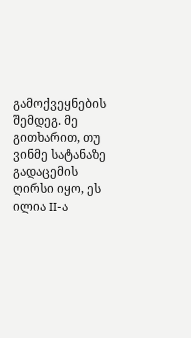გამოქვეყნების შემდეგ. მე გითხარით, თუ ვინმე სატანაზე გადაცემის ღირსი იყო, ეს ილია II-ა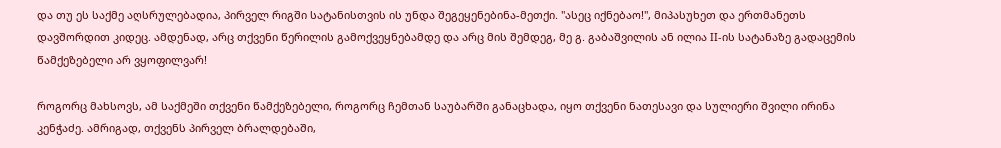და თუ ეს საქმე აღსრულებადია, პირველ რიგში სატანისთვის ის უნდა შეგეყენებინა-მეთქი. "ასეც იქნებაო!", მიპასუხეთ და ერთმანეთს დავშორდით კიდეც. ამდენად, არც თქვენი წერილის გამოქვეყნებამდე და არც მის შემდეგ, მე გ. გაბაშვილის ან ილია II-ის სატანაზე გადაცემის წამქეზებელი არ ვყოფილვარ!

როგორც მახსოვს, ამ საქმეში თქვენი წამქეზებელი, როგორც ჩემთან საუბარში განაცხადა, იყო თქვენი ნათესავი და სულიერი შვილი ირინა კენჭაძე. ამრიგად, თქვენს პირველ ბრალდებაში,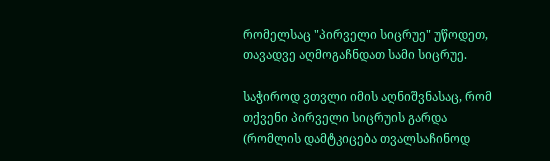რომელსაც "პირველი სიცრუე" უწოდეთ, თავადვე აღმოგაჩნდათ სამი სიცრუე.

საჭიროდ ვთვლი იმის აღნიშვნასაც, რომ თქვენი პირველი სიცრუის გარდა (რომლის დამტკიცება თვალსაჩინოდ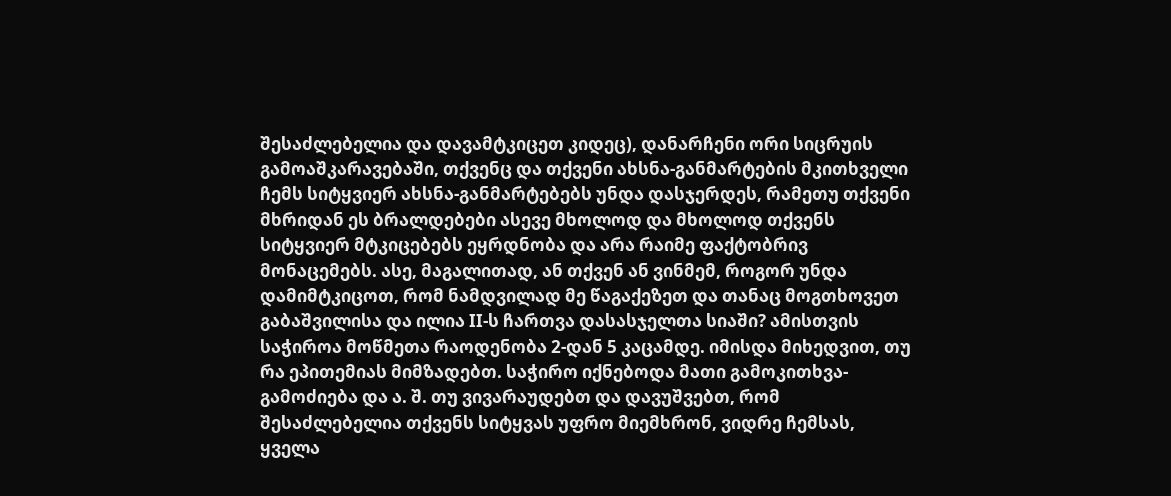შესაძლებელია და დავამტკიცეთ კიდეც), დანარჩენი ორი სიცრუის გამოაშკარავებაში, თქვენც და თქვენი ახსნა-განმარტების მკითხველი ჩემს სიტყვიერ ახსნა-განმარტებებს უნდა დასჯერდეს, რამეთუ თქვენი მხრიდან ეს ბრალდებები ასევე მხოლოდ და მხოლოდ თქვენს სიტყვიერ მტკიცებებს ეყრდნობა და არა რაიმე ფაქტობრივ მონაცემებს. ასე, მაგალითად, ან თქვენ ან ვინმემ, როგორ უნდა დამიმტკიცოთ, რომ ნამდვილად მე წაგაქეზეთ და თანაც მოგთხოვეთ გაბაშვილისა და ილია II-ს ჩართვა დასასჯელთა სიაში? ამისთვის საჭიროა მოწმეთა რაოდენობა 2-დან 5 კაცამდე. იმისდა მიხედვით, თუ რა ეპითემიას მიმზადებთ. საჭირო იქნებოდა მათი გამოკითხვა-გამოძიება და ა. შ. თუ ვივარაუდებთ და დავუშვებთ, რომ შესაძლებელია თქვენს სიტყვას უფრო მიემხრონ, ვიდრე ჩემსას, ყველა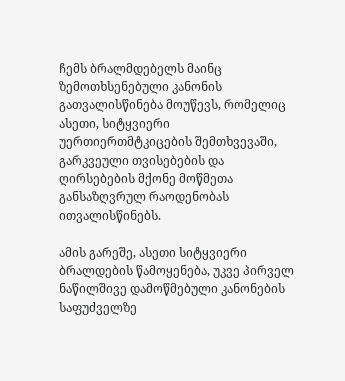ჩემს ბრალმდებელს მაინც ზემოთხსენებული კანონის გათვალისწინება მოუწევს, რომელიც ასეთი, სიტყვიერი უერთიერთმტკიცების შემთხვევაში, გარკვეული თვისებების და ღირსებების მქონე მოწმეთა განსაზღვრულ რაოდენობას ითვალისწინებს.

ამის გარეშე, ასეთი სიტყვიერი ბრალდების წამოყენება, უკვე პირველ ნაწილშივე დამოწმებული კანონების საფუძველზე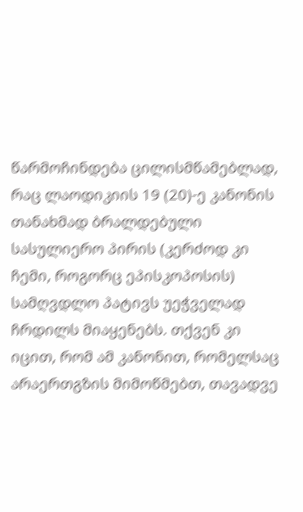წარმოჩინდება ცილისმწამებლად, რაც ლაოდიკიის 19 (20)-ე კანონის თანახმად ბრალდებული სასულიერო პირის (კერძოდ კი ჩემი, როგორც ეპისკოპოსის) სამღვდლო პატივს უეჭველად ჩრდილს მიაყენებს. თქვენ კი იცით, რომ ამ კანონით, რომელსაც არაერთგზის მიმოწმებთ, თავადვე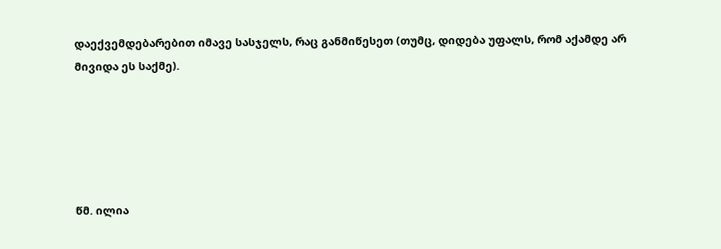დაექვემდებარებით იმავე სასჯელს, რაც განმიწესეთ (თუმც, დიდება უფალს, რომ აქამდე არ მივიდა ეს საქმე).





წმ. ილია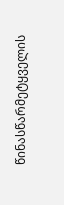წინასწარმეტყველის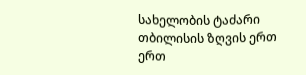სახელობის ტაძარი თბილისის ზღვის ერთ ერთ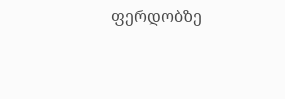ფერდობზე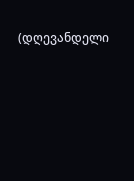(დღევანდელი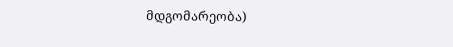მდგომარეობა)